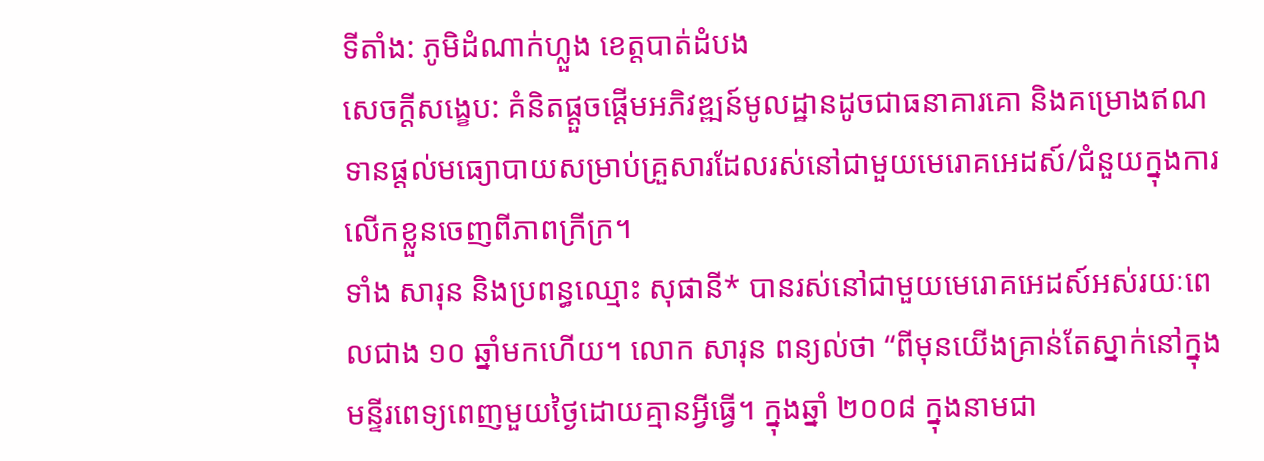ទីតាំង: ភូមិដំណាក់ហ្លួង ខេត្តបាត់ដំបង
សេចក្ដីសង្ខេប: គំនិតផ្តួចផ្តើមអភិវឌ្ឍន៍មូលដ្ឋានដូចជាធនាគារគោ និងគម្រោងឥណទានផ្តល់មធ្យោបាយសម្រាប់គ្រួសារដែលរស់នៅជាមួយមេរោគអេដស៍/ជំនួយក្នុងការលើកខ្លួនចេញពីភាពក្រីក្រ។
ទាំង សារុន និងប្រពន្ធឈ្មោះ សុផានី* បានរស់នៅជាមួយមេរោគអេដស៍អស់រយៈពេលជាង ១០ ឆ្នាំមកហើយ។ លោក សារុន ពន្យល់ថា “ពីមុនយើងគ្រាន់តែស្នាក់នៅក្នុងមន្ទីរពេទ្យពេញមួយថ្ងៃដោយគ្មានអ្វីធ្វើ។ ក្នុងឆ្នាំ ២០០៨ ក្នុងនាមជា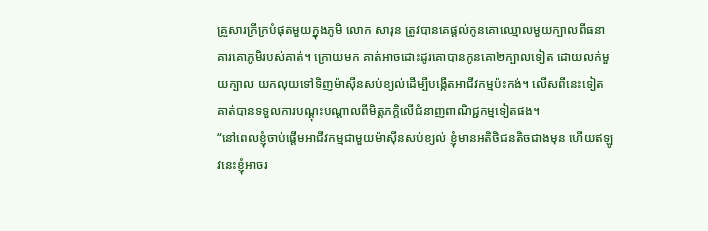គ្រួសារក្រីក្របំផុតមួយក្នុងភូមិ លោក សារុន ត្រូវបានគេផ្ដល់កូនគោឈ្មោលមួយក្បាលពីធនាគារគោភូមិរបស់គាត់។ ក្រោយមក គាត់អាចដោះដូរគោបានកូនគោ២ក្បាលទៀត ដោយលក់មួយក្បាល យកលុយទៅទិញម៉ាស៊ីនសប់ខ្យល់ដើម្បីបង្កើតអាជីវកម្មប៉ះកង់។ លើសពីនេះទៀត គាត់បានទទួលការបណ្តុះបណ្តាលពីមិត្តភក្តិលើជំនាញពាណិជ្ជកម្មទៀតផង។
“នៅពេលខ្ញុំចាប់ផ្តើមអាជីវកម្មជាមួយម៉ាស៊ីនសប់ខ្យល់ ខ្ញុំមានអតិថិជនតិចជាងមុន ហើយឥឡូវនេះខ្ញុំអាចរ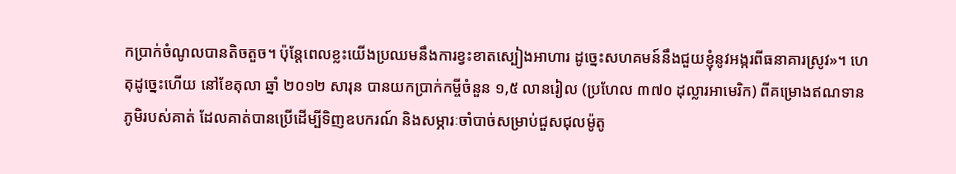កប្រាក់ចំណូលបានតិចតួច។ ប៉ុន្តែពេលខ្លះយើងប្រឈមនឹងការខ្វះខាតស្បៀងអាហារ ដូច្នេះសហគមន៍នឹងជួយខ្ញុំនូវអង្ករពីធនាគារស្រូវ»។ ហេតុដូច្នេះហើយ នៅខែតុលា ឆ្នាំ ២០១២ សារុន បានយកប្រាក់កម្ចីចំនួន ១,៥ លានរៀល (ប្រហែល ៣៧០ ដុល្លារអាមេរិក) ពីគម្រោងឥណទានភូមិរបស់គាត់ ដែលគាត់បានប្រើដើម្បីទិញឧបករណ៍ និងសម្ភារៈចាំបាច់សម្រាប់ជួសជុលម៉ូតូ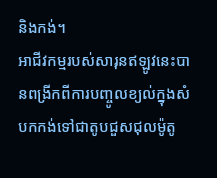និងកង់។
អាជីវកម្មរបស់សារុនឥឡូវនេះបានពង្រីកពីការបញ្ចូលខ្យល់ក្នុងសំបកកង់ទៅជាតូបជួសជុលម៉ូតូ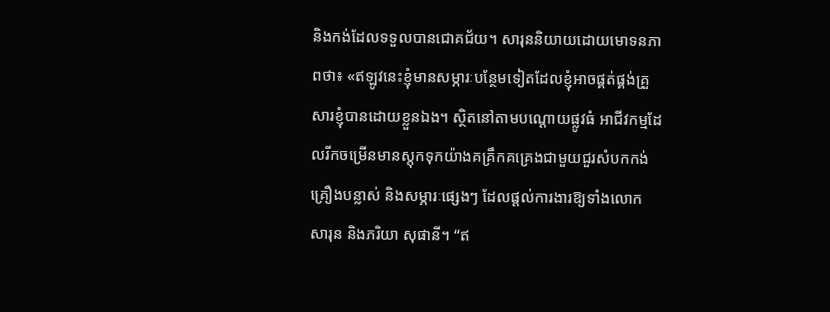និងកង់ដែលទទួលបានជោគជ័យ។ សារុននិយាយដោយមោទនភាពថា៖ «ឥឡូវនេះខ្ញុំមានសម្ភារៈបន្ថែមទៀតដែលខ្ញុំអាចផ្គត់ផ្គង់គ្រួសារខ្ញុំបានដោយខ្លួនឯង។ ស្ថិតនៅតាមបណ្តោយផ្លូវធំ អាជីវកម្មដែលរីកចម្រើនមានស្តុកទុកយ៉ាងគគ្រឹកគគ្រេងជាមួយជួរសំបកកង់ គ្រឿងបន្លាស់ និងសម្ភារៈផ្សេងៗ ដែលផ្តល់ការងារឱ្យទាំងលោក សារុន និងភរិយា សុផានី។ “ឥ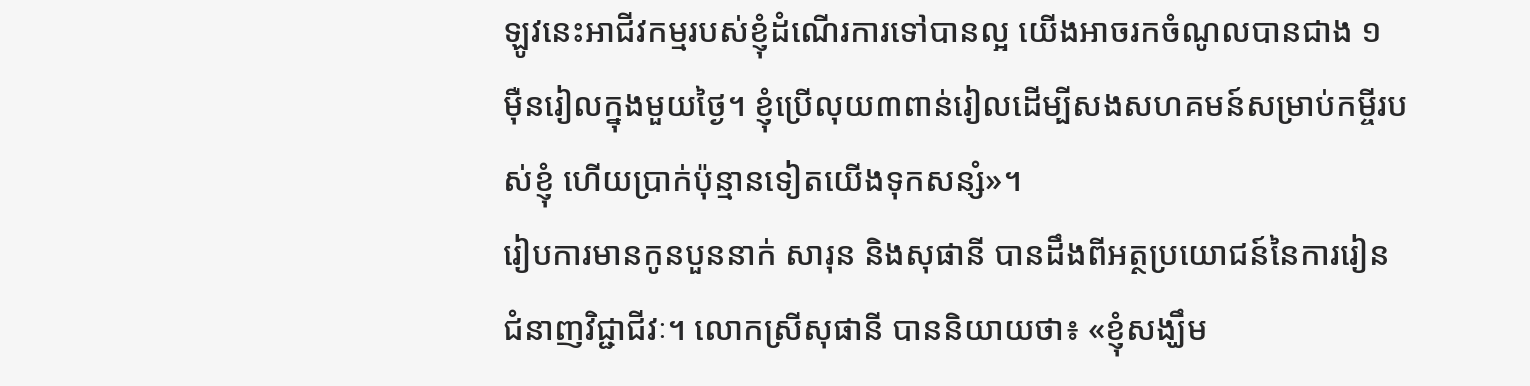ឡូវនេះអាជីវកម្មរបស់ខ្ញុំដំណើរការទៅបានល្អ យើងអាចរកចំណូលបានជាង ១ ម៉ឺនរៀលក្នុងមួយថ្ងៃ។ ខ្ញុំប្រើលុយ៣ពាន់រៀលដើម្បីសងសហគមន៍សម្រាប់កម្ចីរបស់ខ្ញុំ ហើយប្រាក់ប៉ុន្មានទៀតយើងទុកសន្សំ»។
រៀបការមានកូនបួននាក់ សារុន និងសុផានី បានដឹងពីអត្ថប្រយោជន៍នៃការរៀនជំនាញវិជ្ជាជីវៈ។ លោកស្រីសុផានី បាននិយាយថា៖ «ខ្ញុំសង្ឃឹម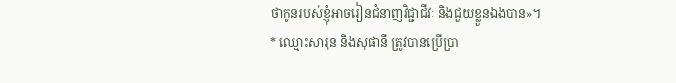ថាកូនរបស់ខ្ញុំអាចរៀនជំនាញវិជ្ជាជីវៈ និងជួយខ្លួនឯងបាន»។
* ឈ្មោះសារុន និងសុផានី ត្រូវបានប្រើប្រា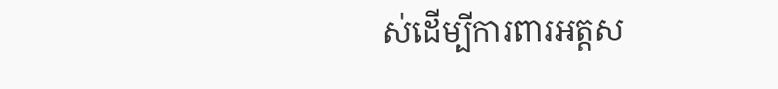ស់ដើម្បីការពារអត្តស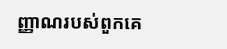ញ្ញាណរបស់ពួកគេ